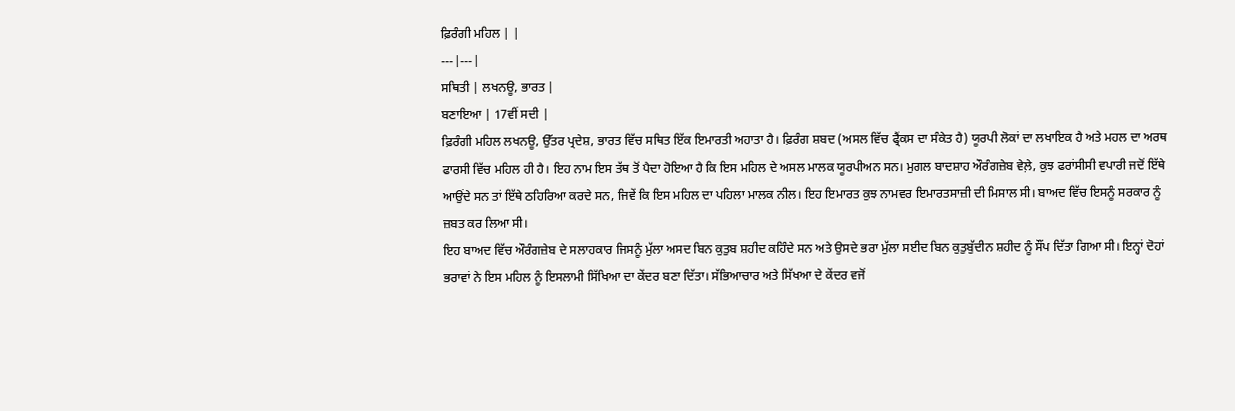ਫ਼ਿਰੰਗੀ ਮਹਿਲ | |
---|---|
ਸਥਿਤੀ | ਲਖਨਊ, ਭਾਰਤ |
ਬਣਾਇਆ | 17ਵੀਂ ਸਦੀ |
ਫ਼ਿਰੰਗੀ ਮਹਿਲ ਲਖਨਊ, ਉੱਤਰ ਪ੍ਰਦੇਸ਼, ਭਾਰਤ ਵਿੱਚ ਸਥਿਤ ਇੱਕ ਇਮਾਰਤੀ ਅਹਾਤਾ ਹੈ। ਫ਼ਿਰੰਗ ਸ਼ਬਦ (ਅਸਲ ਵਿੱਚ ਫ੍ਰੈਂਕਸ ਦਾ ਸੰਕੇਤ ਹੈ) ਯੂਰਪੀ ਲੋਕਾਂ ਦਾ ਲਖਾਇਕ ਹੈ ਅਤੇ ਮਹਲ ਦਾ ਅਰਥ ਫਾਰਸੀ ਵਿੱਚ ਮਹਿਲ ਹੀ ਹੈ। ਇਹ ਨਾਮ ਇਸ ਤੱਥ ਤੋਂ ਪੈਦਾ ਹੋਇਆ ਹੈ ਕਿ ਇਸ ਮਹਿਲ ਦੇ ਅਸਲ ਮਾਲਕ ਯੂਰਪੀਅਨ ਸਨ। ਮੁਗਲ ਬਾਦਸ਼ਾਹ ਔਰੰਗਜ਼ੇਬ ਵੇਲ਼ੇ, ਕੁਝ ਫਰਾਂਸੀਸੀ ਵਪਾਰੀ ਜਦੋਂ ਇੱਥੇ ਆਉਂਦੇ ਸਨ ਤਾਂ ਇੱਥੇ ਠਹਿਰਿਆ ਕਰਦੇ ਸਨ, ਜਿਵੇਂ ਕਿ ਇਸ ਮਹਿਲ ਦਾ ਪਹਿਲਾ ਮਾਲਕ ਨੀਲ। ਇਹ ਇਮਾਰਤ ਕੁਝ ਨਾਮਵਰ ਇਮਾਰਤਸਾਜ਼ੀ ਦੀ ਮਿਸਾਲ ਸੀ। ਬਾਅਦ ਵਿੱਚ ਇਸਨੂੰ ਸਰਕਾਰ ਨੂੰ ਜ਼ਬਤ ਕਰ ਲਿਆ ਸੀ।
ਇਹ ਬਾਅਦ ਵਿੱਚ ਔਰੰਗਜ਼ੇਬ ਦੇ ਸਲਾਹਕਾਰ ਜਿਸਨੂੰ ਮੁੱਲਾ ਅਸਦ ਬਿਨ ਕੁਤੁਬ ਸ਼ਹੀਦ ਕਹਿੰਦੇ ਸਨ ਅਤੇ ਉਸਦੇ ਭਰਾ ਮੁੱਲਾ ਸਈਦ ਬਿਨ ਕੁਤੁਬੁੱਦੀਨ ਸ਼ਹੀਦ ਨੂੰ ਸੌਂਪ ਦਿੱਤਾ ਗਿਆ ਸੀ। ਇਨ੍ਹਾਂ ਦੋਹਾਂ ਭਰਾਵਾਂ ਨੇ ਇਸ ਮਹਿਲ ਨੂੰ ਇਸਲਾਮੀ ਸਿੱਖਿਆ ਦਾ ਕੇਂਦਰ ਬਣਾ ਦਿੱਤਾ। ਸੱਭਿਆਚਾਰ ਅਤੇ ਸਿੱਖਆ ਦੇ ਕੇਂਦਰ ਵਜੋਂ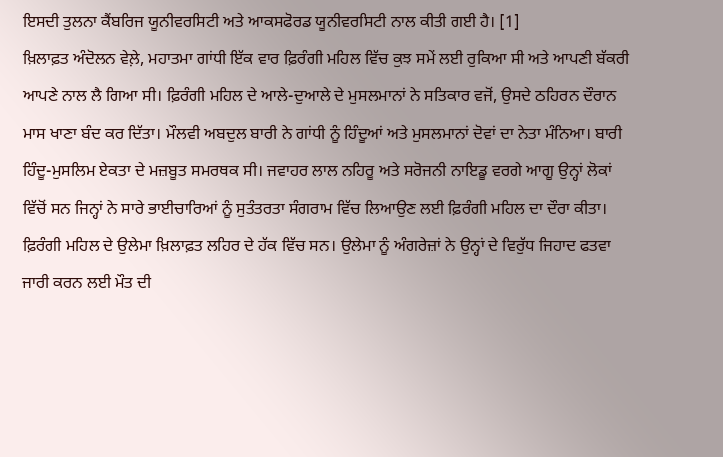ਇਸਦੀ ਤੁਲਨਾ ਕੈਂਬਰਿਜ ਯੂਨੀਵਰਸਿਟੀ ਅਤੇ ਆਕਸਫੋਰਡ ਯੂਨੀਵਰਸਿਟੀ ਨਾਲ ਕੀਤੀ ਗਈ ਹੈ। [1]
ਖ਼ਿਲਾਫ਼ਤ ਅੰਦੋਲਨ ਵੇਲ਼ੇ, ਮਹਾਤਮਾ ਗਾਂਧੀ ਇੱਕ ਵਾਰ ਫ਼ਿਰੰਗੀ ਮਹਿਲ ਵਿੱਚ ਕੁਝ ਸਮੇਂ ਲਈ ਰੁਕਿਆ ਸੀ ਅਤੇ ਆਪਣੀ ਬੱਕਰੀ ਆਪਣੇ ਨਾਲ ਲੈ ਗਿਆ ਸੀ। ਫ਼ਿਰੰਗੀ ਮਹਿਲ ਦੇ ਆਲੇ-ਦੁਆਲੇ ਦੇ ਮੁਸਲਮਾਨਾਂ ਨੇ ਸਤਿਕਾਰ ਵਜੋਂ, ਉਸਦੇ ਠਹਿਰਨ ਦੌਰਾਨ ਮਾਸ ਖਾਣਾ ਬੰਦ ਕਰ ਦਿੱਤਾ। ਮੌਲਵੀ ਅਬਦੁਲ ਬਾਰੀ ਨੇ ਗਾਂਧੀ ਨੂੰ ਹਿੰਦੂਆਂ ਅਤੇ ਮੁਸਲਮਾਨਾਂ ਦੋਵਾਂ ਦਾ ਨੇਤਾ ਮੰਨਿਆ। ਬਾਰੀ ਹਿੰਦੂ-ਮੁਸਲਿਮ ਏਕਤਾ ਦੇ ਮਜ਼ਬੂਤ ਸਮਰਥਕ ਸੀ। ਜਵਾਹਰ ਲਾਲ ਨਹਿਰੂ ਅਤੇ ਸਰੋਜਨੀ ਨਾਇਡੂ ਵਰਗੇ ਆਗੂ ਉਨ੍ਹਾਂ ਲੋਕਾਂ ਵਿੱਚੋਂ ਸਨ ਜਿਨ੍ਹਾਂ ਨੇ ਸਾਰੇ ਭਾਈਚਾਰਿਆਂ ਨੂੰ ਸੁਤੰਤਰਤਾ ਸੰਗਰਾਮ ਵਿੱਚ ਲਿਆਉਣ ਲਈ ਫ਼ਿਰੰਗੀ ਮਹਿਲ ਦਾ ਦੌਰਾ ਕੀਤਾ। ਫ਼ਿਰੰਗੀ ਮਹਿਲ ਦੇ ਉਲੇਮਾ ਖ਼ਿਲਾਫ਼ਤ ਲਹਿਰ ਦੇ ਹੱਕ ਵਿੱਚ ਸਨ। ਉਲੇਮਾ ਨੂੰ ਅੰਗਰੇਜ਼ਾਂ ਨੇ ਉਨ੍ਹਾਂ ਦੇ ਵਿਰੁੱਧ ਜਿਹਾਦ ਫਤਵਾ ਜਾਰੀ ਕਰਨ ਲਈ ਮੌਤ ਦੀ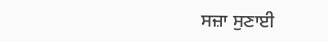ਸਜ਼ਾ ਸੁਣਾਈ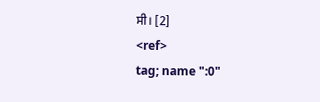ਸੀ। [2]
<ref>
tag; name ":0"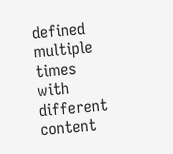defined multiple times with different content